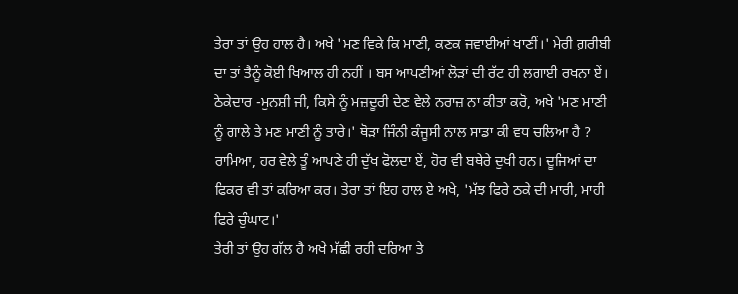ਤੇਰਾ ਤਾਂ ਉਹ ਹਾਲ ਹੈ। ਅਖੇ 'ਮਣ ਵਿਕੇ ਕਿ ਮਾਣੀ, ਕਣਕ ਜਵਾਈਆਂ ਖਾਣੀਂ।' ਮੇਰੀ ਗ਼ਰੀਬੀ ਦਾ ਤਾਂ ਤੈਨੂੰ ਕੋਈ ਖਿਆਲ ਹੀ ਨਹੀਂ । ਬਸ ਆਪਣੀਆਂ ਲੋੜਾਂ ਦੀ ਰੱਟ ਹੀ ਲਗਾਈ ਰਖਨਾ ਏਂ।
ਠੇਕੇਦਾਰ -ਮੁਨਸ਼ੀ ਜੀ, ਕਿਸੇ ਨੂੰ ਮਜ਼ਦੂਰੀ ਦੇਣ ਵੇਲੇ ਨਰਾਜ਼ ਨਾ ਕੀਤਾ ਕਰੋ, ਅਖੇ 'ਮਣ ਮਾਣੀ ਨੂੰ ਗਾਲੇ ਤੇ ਮਣ ਮਾਣੀ ਨੂੰ ਤਾਰੇ।' ਥੋੜਾ ਜਿੰਨੀ ਕੰਜੂਸੀ ਨਾਲ ਸਾਡਾ ਕੀ ਵਧ ਚਲਿਆ ਹੈ ?
ਰਾਮਿਆ, ਹਰ ਵੇਲੇ ਤੂੰ ਆਪਣੇ ਹੀ ਦੁੱਖ ਫੋਲਦਾ ਏਂ, ਹੋਰ ਵੀ ਬਥੇਰੇ ਦੁਖੀ ਹਨ। ਦੂਜਿਆਂ ਦਾ ਫਿਕਰ ਵੀ ਤਾਂ ਕਰਿਆ ਕਰ। ਤੇਰਾ ਤਾਂ ਇਹ ਹਾਲ ਏ ਅਖੇ, 'ਮੱਝ ਫਿਰੇ ਠਕੇ ਦੀ ਮਾਰੀ, ਮਾਹੀ ਫਿਰੇ ਚੁੰਘਾਟ।'
ਤੇਰੀ ਤਾਂ ਉਹ ਗੱਲ ਹੈ ਅਖੇ ਮੱਛੀ ਰਹੀ ਦਰਿਆ ਤੇ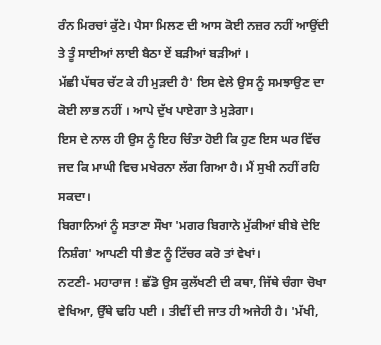ਰੰਨ ਮਿਰਚਾਂ ਕੁੱਟੇ। ਪੈਸਾ ਮਿਲਣ ਦੀ ਆਸ ਕੋਈ ਨਜ਼ਰ ਨਹੀਂ ਆਉਂਦੀ ਤੇ ਤੂੰ ਸਾਈਆਂ ਲਾਈ ਬੈਠਾ ਏਂ ਬੜੀਆਂ ਬੜੀਆਂ ।
ਮੱਛੀ ਪੱਥਰ ਚੱਟ ਕੇ ਹੀ ਮੁੜਦੀ ਹੈ' ਇਸ ਵੇਲੇ ਉਸ ਨੂੰ ਸਮਝਾਉਣ ਦਾ ਕੋਈ ਲਾਭ ਨਹੀਂ । ਆਪੇ ਦੁੱਖ ਪਾਏਗਾ ਤੇ ਮੁੜੇਗਾ।
ਇਸ ਦੇ ਨਾਲ ਹੀ ਉਸ ਨੂੰ ਇਹ ਚਿੰਤਾ ਹੋਈ ਕਿ ਹੁਣ ਇਸ ਘਰ ਵਿੱਚ ਜਦ ਕਿ ਮਾਘੀ ਵਿਚ ਮਖੇਰਨਾ ਲੱਗ ਗਿਆ ਹੈ। ਮੈਂ ਸੁਖੀ ਨਹੀਂ ਰਹਿ ਸਕਦਾ।
ਬਿਗਾਨਿਆਂ ਨੂੰ ਸਤਾਣਾ ਸੌਖਾ 'ਮਗਰ ਬਿਗਾਨੇ ਮੁੱਕੀਆਂ ਬੀਬੇ ਦੇਇ ਨਿਸ਼ੰਗ' ਆਪਣੀ ਧੀ ਭੈਣ ਨੂੰ ਟਿੱਚਰ ਕਰੋ ਤਾਂ ਵੇਖਾਂ।
ਨਟਣੀ- ਮਹਾਰਾਜ ! ਛੱਡੋ ਉਸ ਕੁਲੱਖਣੀ ਦੀ ਕਥਾ, ਜਿੱਥੇ ਚੰਗਾ ਚੋਖਾ ਵੇਖਿਆ, ਉੱਥੇ ਢਹਿ ਪਈ । ਤੀਵੀਂ ਦੀ ਜਾਤ ਹੀ ਅਜੇਹੀ ਹੈ। 'ਮੱਖੀ,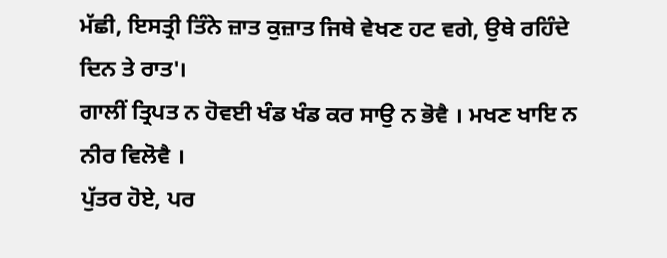ਮੱਛੀ, ਇਸਤ੍ਰੀ ਤਿੰਨੇ ਜ਼ਾਤ ਕੁਜ਼ਾਤ ਜਿਥੇ ਵੇਖਣ ਹਟ ਵਗੇ, ਉਥੇ ਰਹਿੰਦੇ ਦਿਨ ਤੇ ਰਾਤ'।
ਗਾਲੀਂ ਤ੍ਰਿਪਤ ਨ ਹੋਵਈ ਖੰਡ ਖੰਡ ਕਰ ਸਾਉ ਨ ਭੋਵੈ । ਮਖਣ ਖਾਇ ਨ ਨੀਰ ਵਿਲੋਵੈ ।
ਪੁੱਤਰ ਹੋਏ, ਪਰ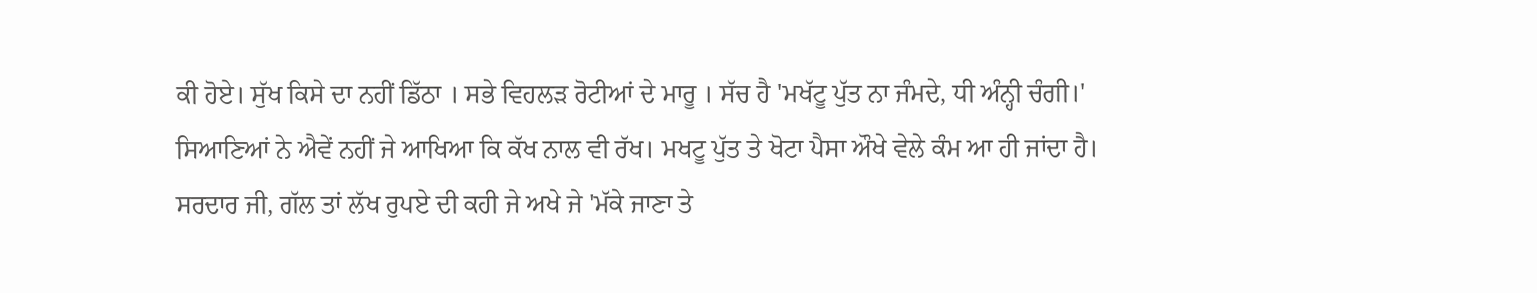ਕੀ ਹੋਏ। ਸੁੱਖ ਕਿਸੇ ਦਾ ਨਹੀਂ ਡਿੱਠਾ । ਸਭੇ ਵਿਹਲੜ ਰੋਟੀਆਂ ਦੇ ਮਾਰੂ । ਸੱਚ ਹੈ 'ਮਖੱਟੂ ਪੁੱਤ ਨਾ ਜੰਮਦੇ, ਧੀ ਅੰਨ੍ਹੀ ਚੰਗੀ।'
ਸਿਆਣਿਆਂ ਨੇ ਐਵੇਂ ਨਹੀਂ ਜੇ ਆਖਿਆ ਕਿ ਕੱਖ ਨਾਲ ਵੀ ਰੱਖ। ਮਖਟੂ ਪੁੱਤ ਤੇ ਖੋਟਾ ਪੈਸਾ ਔਖੇ ਵੇਲੇ ਕੰਮ ਆ ਹੀ ਜਾਂਦਾ ਹੈ।
ਸਰਦਾਰ ਜੀ, ਗੱਲ ਤਾਂ ਲੱਖ ਰੁਪਏ ਦੀ ਕਹੀ ਜੇ ਅਖੇ ਜੇ 'ਮੱਕੇ ਜਾਣਾ ਤੇ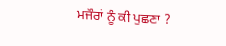ਮਜੌਰਾਂ ਨੂੰ ਕੀ ਪੁਛਣਾ ?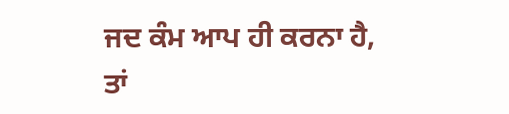ਜਦ ਕੰਮ ਆਪ ਹੀ ਕਰਨਾ ਹੈ, ਤਾਂ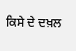ਕਿਸੇ ਦੇ ਦਖ਼ਲ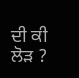ਦੀ ਕੀ ਲੋੜ ?